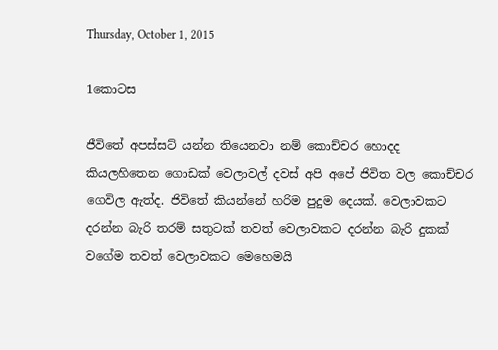Thursday, October 1, 2015

1කොටස

ජීවිතේ අපස්සට් යන්න තියෙනවා නම් කොච්චර හොදද කියලහිතෙන ගොඩක් වෙලාවල් දවස් අපි අපේ ජිවිත වල කොච්චර ගෙවිල ඇත්ද. ජිවිතේ කියන්නේ හරිම පුදුම දෙයක්. වෙලාවකට දරන්න බැරි තරම් සතුටක් තවත් වෙලාවකට දරන්න බැරි දුකක්  වගේම තවත් වෙලාවකට මෙහෙමයි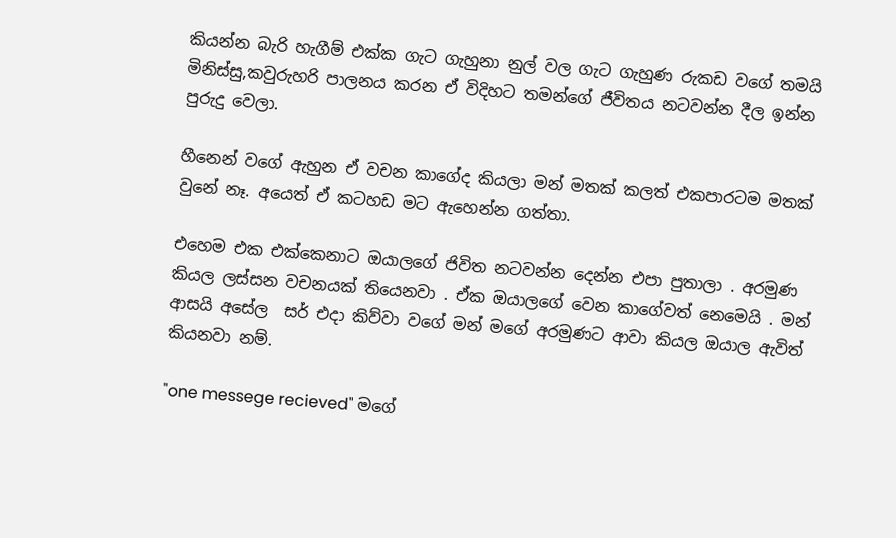කියන්න බැරි හැගීම් එක්ක ගැට ගැහුනා නුල් වල ගැට ගැහුණ රුකඩ වගේ තමයි මිනිස්සු,කවුරුහරි පාලනය කරන ඒ විදිහට තමන්ගේ ජීවිතය නටවන්න දීල ඉන්න පුරුදු වෙලා.

හීනෙන් වගේ ඇහුන ඒ වචන කාගේද කියලා මන් මතක් කලත් එකපාරටම මතක් වුනේ නෑ. අයෙත් ඒ කටහඩ මට ඇහෙන්න ගත්තා.

එහෙම එක එක්කෙනාට ඔයාලගේ ජිවිත නටවන්න දෙන්න එපා පුතාලා . අරමුණ කියල ලස්සන වචනයක් තියෙනවා . ඒක ඔයාලගේ වෙන කාගේවත් නෙමෙයි . මන් ආසයි අසේල  සර් එදා කිව්වා වගේ මන් මගේ අරමුණට ආවා කියල ඔයාල ඇවිත් කියනවා නම්.

"one messege recieved" මගේ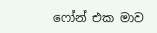ෆෝන් එක මාව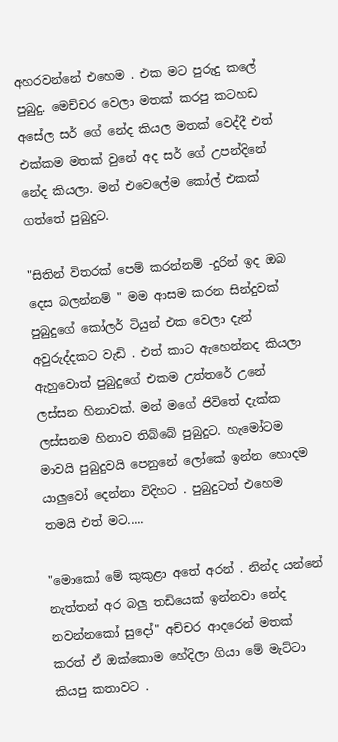අහරවන්නේ එහෙම . එක මට පුරුදු කලේ පුබුදු. මෙච්චර වෙලා මතක් කරපු කටහඩ අසේල සර් ගේ නේද කියල මතක් වෙද්දී එත් එක්කම මතක් වුනේ අද සර් ගේ උපන්දිනේ නේද කියලා. මන් එවෙලේම කෝල් එකක් ගත්තේ පුබුදුට.

"සිතින් විතරක් පෙම් කරන්නම් -දුරින් ඉද ඔබ දෙස බලන්නම් " මම ආසම කරන සින්දුවක් පුබුදුගේ කෝලර් ටියුන් එක වෙලා දැන් අවුරුද්දකට වැඩි . එත් කාට ඇහෙන්නද කියලා ඇහුවොත් පුබුදුගේ එකම උත්තරේ උනේ ලස්සන හිනාවක්. මන් මගේ ජිවිතේ දැක්ක ලස්සනම හිනාව තිබ්බේ පුබුදුට. හැමෝටම මාවයි පුබුදුවයි පෙනුනේ ලෝකේ ඉන්න හොදම යාලුවෝ දෙන්නා විදිහට . පුබුදුටත් එහෙම තමයි එත් මට.....

"මොකෝ මේ කුකුළා අතේ අරන් . නින්ද යන්නේ නැත්තන් අර බලු තඩියෙක් ඉන්නවා නේද නවන්නකෝ සුදෝ" අච්චර ආදරෙන් මතක් කරත් ඒ ඔක්කොම හේදිලා ගියා මේ මැට්ටා කියපු කතාවට .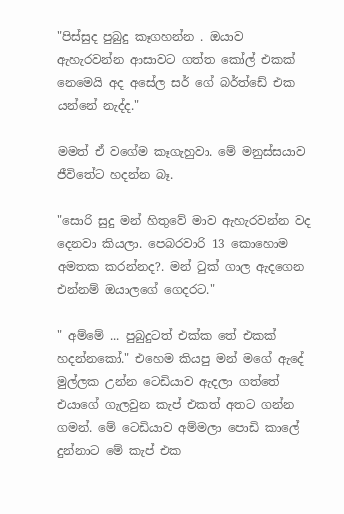"පිස්සුද පුබුදු කෑගහන්න . ඔයාව ඇහැරවන්න ආසාවට ගත්ත කෝල් එකක් නෙමෙයි අද අසේල සර් ගේ බර්ත්ඩේ එක යන්නේ නැද්ද."

මමත් ඒ වගේම කෑගැහුවා. මේ මනුස්සයාව ජීවිතේට හදන්න බෑ.

"සොරි සුදු මන් හිතුවේ මාව ඇහැරවන්න වද දෙනවා කියලා. පෙබරවාරි 13 කොහොම අමතක කරන්නද?. මන් ටුක් ගාල ඇදගෙන එන්නම් ඔයාලගේ ගෙදරට."

" අම්මේ ... පුබුදුටත් එක්ක තේ එකක් හදන්නකෝ." එහෙම කියපු මන් මගේ ඇදේ මුල්ලක උන්න ටෙඩියාව ඇදලා ගත්තේ එයාගේ ගැලවුන කැප් එකත් අතට ගන්න ගමන්. මේ ටෙඩියාව අම්මලා පොඩි කාලේ දුන්නාට මේ කැප් එක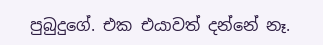පුබුදුගේ. එක එයාවත් දන්නේ නෑ.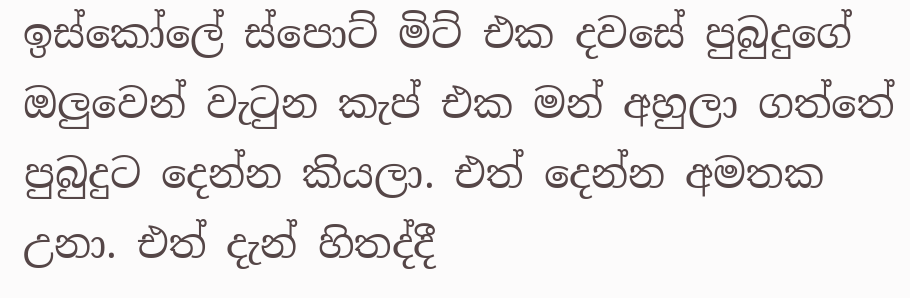ඉස්කෝලේ ස්පොට් මිට් එක දවසේ පුබුදුගේ ඔලුවෙන් වැටුන කැප් එක මන් අහුලා ගත්තේ පුබුදුට දෙන්න කියලා. එත් දෙන්න අමතක උනා. එත් දැන් හිතද්දී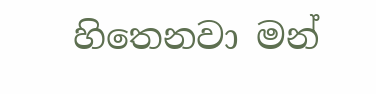හිතෙනවා මන්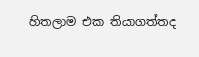හිතලාම එක තියාගත්තද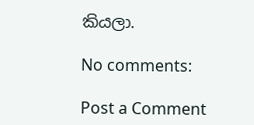කියලා.

No comments:

Post a Comment